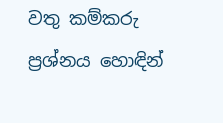වතු කම්කරු ප්‍රශ්නය හොඳින්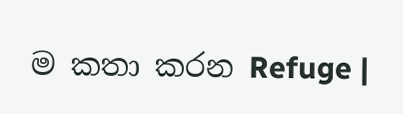ම කතා කරන Refuge |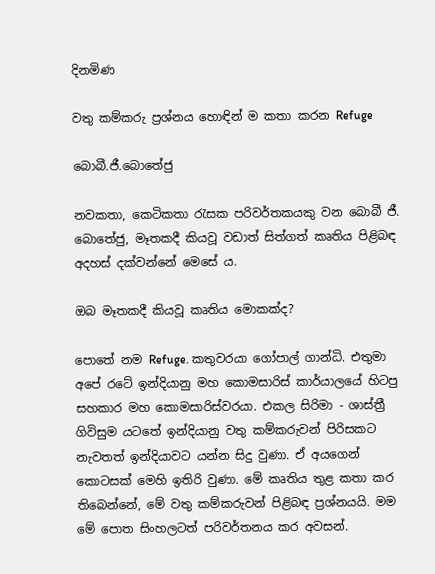දිනමිණ

වතු කම්කරු ප්‍රශ්නය හොඳින් ම කතා කරන Refuge

බොබී.ජී.බොතේජු

නවකතා, කෙටිකතා රැසක පරිවර්තකයකු වන බොබී ජී. බොතේජු, මෑතකදී කියවූ වඩාත් සිත්ගත් කෘතිය පිළිබඳ අදහස් දක්වන්නේ මෙසේ ය.

ඔබ මෑතකදී කියවූ කෘතිය මොකක්ද?

පොතේ නම Refuge. කතුවරයා ගෝපාල් ගාන්ධි. එතුමා අපේ රටේ ඉන්දියානු මහ කොමසාරිස් කාර්යාලයේ හිටපු සහකාර මහ කොමසාරිස්වරයා. එකල සිරිමා - ශාස්ත්‍රී ගිවිසුම යටතේ ඉන්දියානු වතු කම්කරුවන් පිරිසකට නැවතත් ඉන්දියාවට යන්න සිදු වුණා. ඒ අයගෙන් කොටසක් මෙහි ඉතිරි වුණා. මේ කෘතිය තුළ කතා කර තිබෙන්නේ, මේ වතු කම්කරුවන් පිළිබඳ ප්‍රශ්නයයි. මම මේ පොත සිංහලටත් පරිවර්තනය කර අවසන්.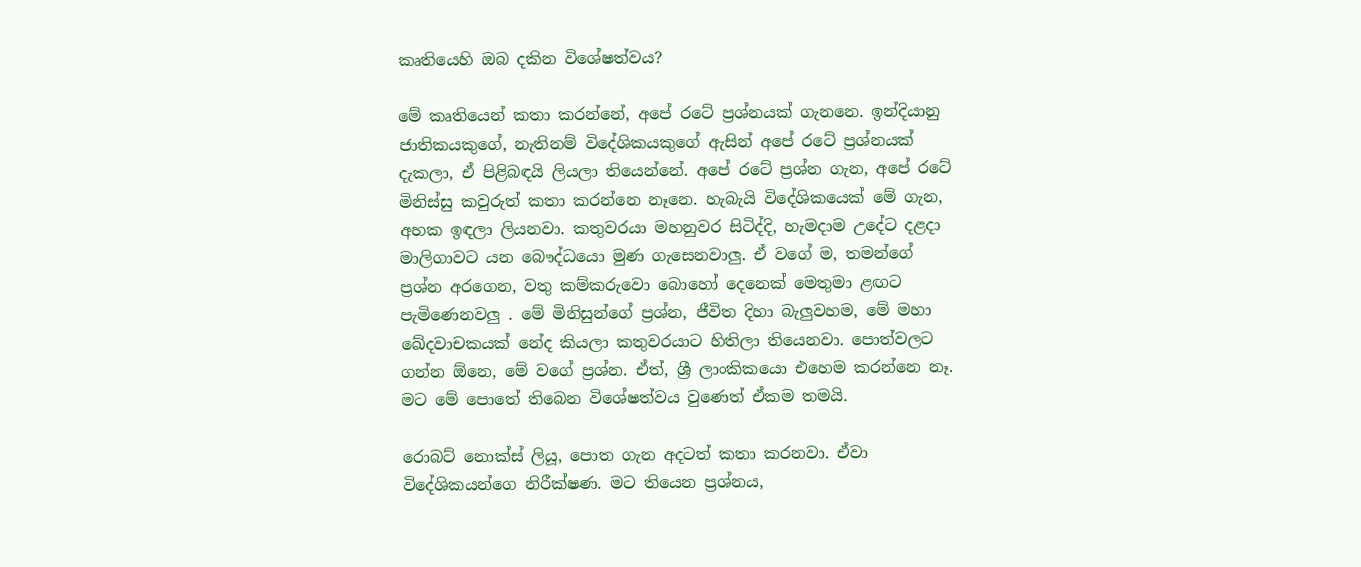කෘතියෙහි ඔබ දකින විශේෂත්වය?

මේ කෘතියෙන් කතා කරන්නේ, අපේ රටේ ප්‍රශ්නයක් ගැනනෙ. ඉන්දියානු ජාතිකයකුගේ, නැතිනම් විදේශිකයකුගේ ඇසින් අපේ රටේ ප්‍රශ්නයක් දැකලා, ඒ පිළිබඳයි ලියලා තියෙන්නේ. අපේ රටේ ප්‍රශ්න ගැන, අපේ රටේ මිනිස්සු කවුරුත් කතා කරන්නෙ නෑනෙ. හැබැයි විදේශිකයෙක් මේ ගැන, අහක ඉඳලා ලියනවා. කතුවරයා මහනුවර සිටිද්දි, හැමදාම උදේට දළදා මාලිගාවට යන බෞද්ධයො මුණ ගැසෙනවාලු. ඒ වගේ ම, තමන්ගේ ප්‍රශ්න අරගෙන, වතු කම්කරුවො බොහෝ දෙනෙක් මෙතුමා ළඟට පැමිණෙනවලු . මේ මිනිසුන්ගේ ප්‍රශ්න, ජීවිත දිහා බැලුවහම, මේ මහා ඛේදවාචකයක් නේද කියලා කතුවරයාට හිතිලා තියෙනවා. පොත්වලට ගන්න ඕනෙ, මේ වගේ ප්‍රශ්න. ඒත්, ශ්‍රී ලාංකිකයො එහෙම කරන්නෙ නෑ. මට මේ පොතේ තිබෙන විශේෂත්වය වුණෙත් ඒකම තමයි.

රොබට් නොක්ස් ලියූ, පොත ගැන අදටත් කතා කරනවා. ඒවා විදේශිකයන්ගෙ නිරීක්ෂණ. මට තියෙන ප්‍රශ්නය,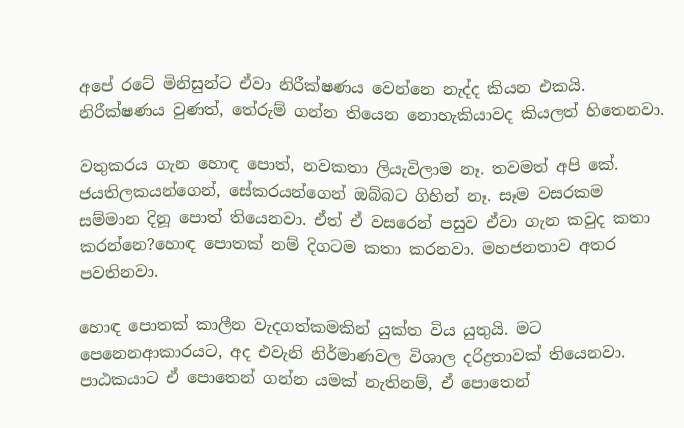අපේ රටේ මිනිසුන්ට ඒවා නිරීක්ෂණය වෙන්නෙ නැද්ද කියන එකයි. නිරීක්ෂණය වුණත්, තේරුම් ගන්න තියෙන නොහැකියාවද කියලත් හිතෙනවා.

වතුකරය ගැන හොඳ පොත්, නවකතා ලියැවිලාම නෑ. තවමත් අපි කේ. ජයතිලකයන්ගෙන්, සේකරයන්ගෙන් ඔබ්බට ගිහින් නෑ. සෑම වසරකම සම්මාන දිනූ පොත් තියෙනවා. ඒත් ඒ වසරෙන් පසුව ඒවා ගැන කවුද කතා කරන්නෙ?හොඳ පොතක් නම් දිගටම කතා කරනවා. මහජනතාව අතර පවතිනවා.

හොඳ පොතක් කාලීන වැදගත්කමකින් යුක්ත විය යුතුයි. මට පෙනෙනආකාරයට, අද එවැනි නිර්මාණවල විශාල දරිද්‍රතාවක් තියෙනවා. පාඨකයාට ඒ පොතෙන් ගන්න යමක් නැතිනම්, ඒ පොතෙන්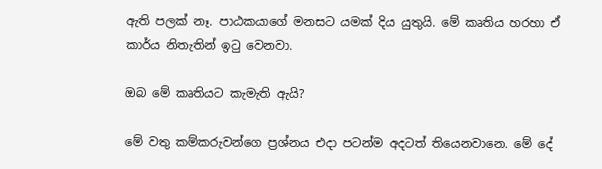ඇති පලක් නෑ. පාඨකයාගේ මනසට යමක් දිය යුතුයි. මේ කෘතිය හරහා ඒ කාර්ය නිතැතින් ඉටු වෙනවා.

ඔබ මේ කෘතියට කැමැති ඇයි?

මේ වතු කම්කරුවන්ගෙ ප්‍රශ්නය එදා පටන්ම අදටත් තියෙනවානෙ. මේ දේ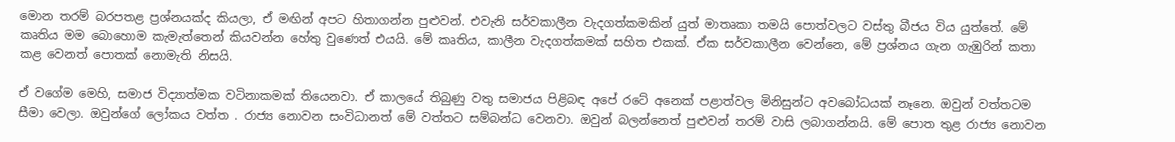මොන තරම් බරපතළ ප්‍රශ්නයක්ද කියලා, ඒ මඟින් අපට හිතාගන්න පුළුවන්. එවැනි සර්වකාලීන වැදගත්කමකින් යුත් මාතෘකා තමයි පොත්වලට වස්තු බීජය විය යුත්තේ. මේ කෘතිය මම බොහොම කැමැත්තෙන් කියවන්න හේතු වුණෙත් එයයි. මේ කෘතිය, කාලීන වැදගත්කමක් සහිත එකක්. ඒක සර්වකාලීන වෙන්නෙ, මේ ප්‍රශ්නය ගැන ගැඹුරින් කතා කළ වෙනත් පොතක් නොමැති නිසයි.

ඒ වගේම මෙහි, සමාජ විද්‍යාත්මක වටිනාකමක් තියෙනවා. ඒ කාලයේ තිබුණු වතු සමාජය පිළිබඳ අපේ රටේ අනෙක් පළාත්වල මිනිසුන්ට අවබෝධයක් නෑනෙ. ඔවුන් වත්තටම සීමා වෙලා. ඔවුන්ගේ ලෝකය වත්ත . රාජ්‍ය නොවන සංවිධානත් මේ වත්තට සම්බන්ධ වෙනවා. ඔවුන් බලන්නෙත් පුළුවන් තරම් වාසි ලබාගන්නයි. මේ පොත තුළ රාජ්‍ය නොවන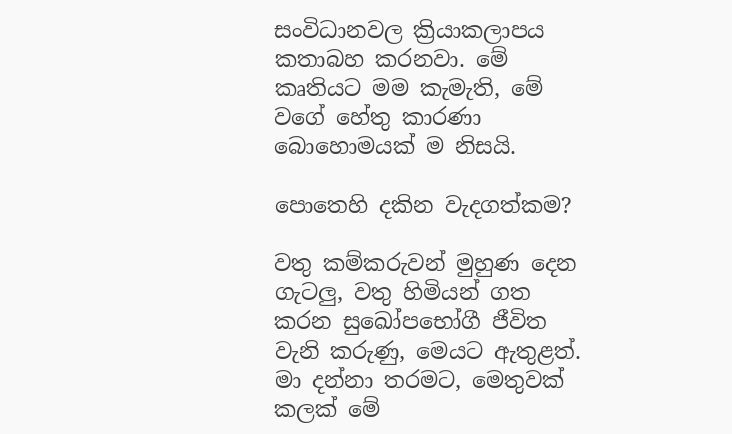සංවිධානවල ක්‍රියාකලාපය කතාබහ කරනවා. මේ කෘතියට මම කැමැති, මේ වගේ හේතු කාරණා බොහොමයක් ම නිසයි.

පොතෙහි දකින වැදගත්කම?

වතු කම්කරුවන් මුහුණ දෙන ගැටලු, වතු හිමියන් ගත කරන සුඛෝපභෝගී ජීවිත වැනි කරුණු, මෙයට ඇතුළත්. මා දන්නා තරමට, මෙතුවක් කලක් මේ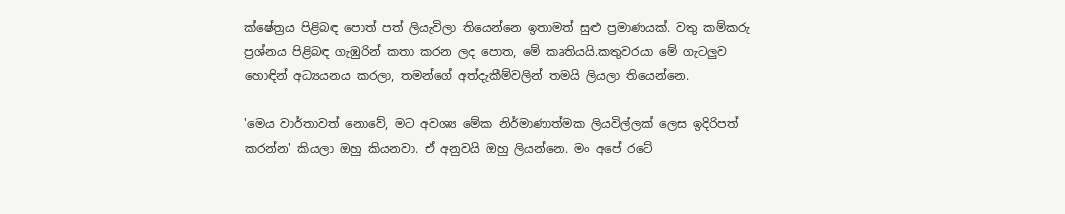ක්ෂේත්‍රය පිළිබඳ පොත් පත් ලියැවිලා තියෙන්නෙ ඉතාමත් සුළු ප්‍රමාණයක්. වතු කම්කරු ප්‍රශ්නය පිළිබඳ ගැඹුරින් කතා කරන ලද පොත, මේ කෘතියයි.කතුවරයා මේ ගැටලුව හොඳින් අධ්‍යයනය කරලා, තමන්ගේ අත්දැකීම්වලින් තමයි ලියලා තියෙන්නෙ.

'මෙය වාර්තාවත් නොවේ, මට අවශ්‍ය මේක නිර්මාණාත්මක ලියවිල්ලක් ලෙස ඉදිරිපත් කරන්න' කියලා ඔහු කියනවා. ඒ අනුවයි ඔහු ලියන්නෙ. මං අපේ රටේ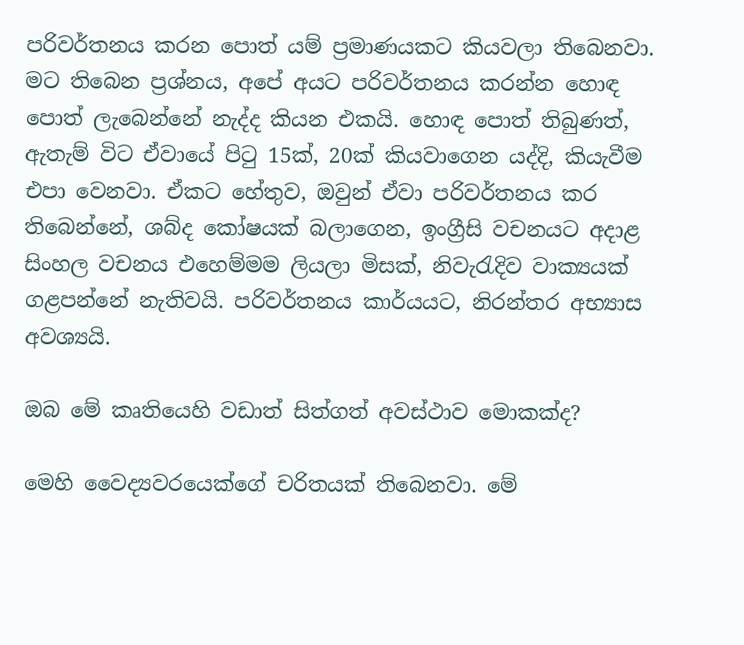පරිවර්තනය කරන පොත් යම් ප්‍රමාණයකට කියවලා තිබෙනවා. මට තිබෙන ප්‍රශ්නය, අපේ අයට පරිවර්තනය කරන්න හොඳ පොත් ලැබෙන්නේ නැද්ද කියන එකයි. හොඳ පොත් තිබුණත්, ඇතැම් විට ඒවායේ පිටු 15ක්, 20ක් කියවාගෙන යද්දි, කියැවීම එපා වෙනවා. ඒකට හේතුව, ඔවුන් ඒවා පරිවර්තනය කර තිබෙන්නේ, ශබ්ද කෝෂයක් බලාගෙන, ඉංග්‍රීසි වචනයට අදාළ සිංහල වචනය එහෙම්මම ලියලා මිසක්, නිවැරැදිව වාක්‍යයක් ගළපන්නේ නැතිවයි. පරිවර්තනය කාර්යයට, නිරන්තර අභ්‍යාස අවශ්‍යයි.

ඔබ මේ කෘතියෙහි වඩාත් සිත්ගත් අවස්ථාව මොකක්ද?

මෙහි වෛද්‍යවරයෙක්ගේ චරිතයක් තිබෙනවා. මේ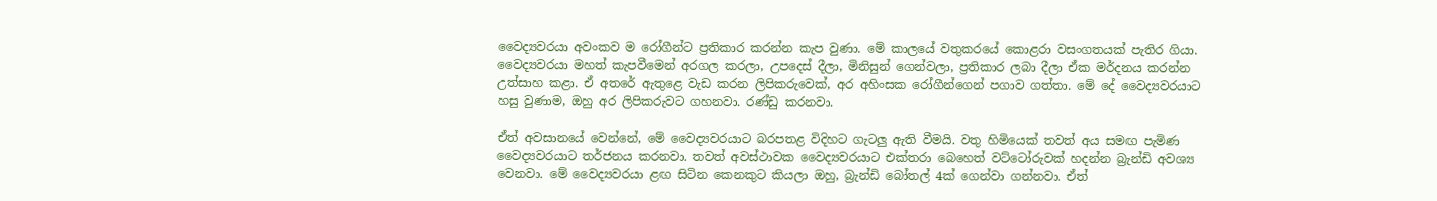වෛද්‍යවරයා අවංකව ම රෝගීන්ට ප්‍රතිකාර කරන්න කැප වුණා. මේ කාලයේ වතුකරයේ කොළරා වසංගතයක් පැතිර ගියා. වෛද්‍යවරයා මහත් කැපවීමෙන් අරගල කරලා, උපදෙස් දීලා, මිනිසුන් ගෙන්වලා, ප්‍රතිකාර ලබා දීලා ඒක මර්දනය කරන්න උත්සාහ කළා. ඒ අතරේ ඇතුළෙ වැඩ කරන ලිපිකරුවෙක්, අර අහිංසක රෝගීන්ගෙන් පගාව ගත්තා. මේ දේ වෛද්‍යවරයාට හසු වුණාම, ඔහු අර ලිපිකරුවට ගහනවා. රණ්ඩු කරනවා.

ඒත් අවසානයේ වෙන්නේ, මේ වෛද්‍යවරයාට බරපතළ විදිහට ගැටලු ඇති වීමයි. වතු හිමියෙක් තවත් අය සමඟ පැමිණ වෛද්‍යවරයාට තර්ජනය කරනවා. තවත් අවස්ථාවක වෛද්‍යවරයාට එක්තරා බෙහෙත් වට්ටෝරුවක් හදන්න බ්‍රැන්ඩි අවශ්‍ය වෙනවා. මේ වෛද්‍යවරයා ළඟ සිටින කෙනකුට කියලා ඔහු, බ්‍රැන්ඩි බෝතල් 4ක් ගෙන්වා ගන්නවා. ඒත්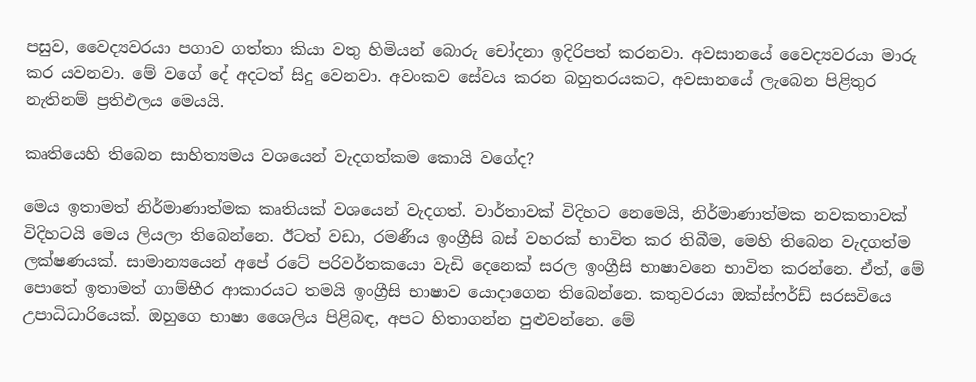පසුව, වෛද්‍යවරයා පගාව ගත්තා කියා වතු හිමියන් බොරු චෝදනා ඉදිරිපත් කරනවා. අවසානයේ වෛද්‍යවරයා මාරු කර යවනවා. මේ වගේ දේ අදටත් සිදු වෙනවා. අවංකව සේවය කරන බහුතරයකට, අවසානයේ ලැබෙන පිළිතුර නැතිනම් ප්‍රතිඵලය මෙයයි.

කෘතියෙහි තිබෙන සාහිත්‍යමය වශයෙන් වැදගත්කම කොයි වගේද?

මෙය ඉතාමත් නිර්මාණාත්මක කෘතියක් වශයෙන් වැදගත්. වාර්තාවක් විදිහට නෙමෙයි, නිර්මාණාත්මක නවකතාවක් විදිහටයි මෙය ලියලා තිබෙන්නෙ. ඊටත් වඩා, රමණීය ඉංග්‍රීසි බස් වහරක් භාවිත කර තිබීම, මෙහි තිබෙන වැදගත්ම ලක්ෂණයක්. සාමාන්‍යයෙන් අපේ රටේ පරිවර්තකයො වැඩි දෙනෙක් සරල ඉංග්‍රීසි භාෂාවනෙ භාවිත කරන්නෙ. ඒත්, මේ පොතේ ඉතාමත් ගාම්භීර ආකාරයට තමයි ඉංග්‍රීසි භාෂාව යොදාගෙන තිබෙන්නෙ. කතුවරයා ඔක්ස්ෆර්ඩ් සරසවියෙ උපාධිධාරියෙක්. ඔහුගෙ භාෂා ශෛලිය පිළිබඳ, අපට හිතාගන්න පුළුවන්නෙ. මේ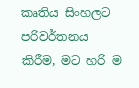කෘතිය සිංහලට පරිවර්තනය කිරීම, මට හරි ම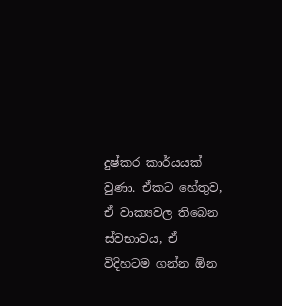දුෂ්කර කාර්යයක් වුණා. ඒකට හේතුව, ඒ වාක්‍යවල තිබෙන ස්වභාවය, ඒ විදිහටම ගන්න ඕන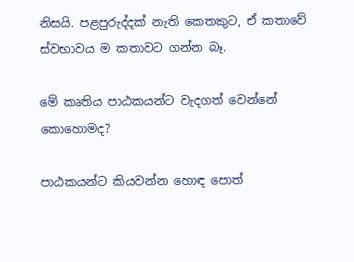නිසයි. පළපුරුද්දක් නැති කෙතකුට, ඒ කතාවේ ස්වභාවය ම කතාවට ගන්න බෑ.

මේ කෘතිය පාඨකයන්ට වැදගත් වෙන්නේ කොහොමද?

පාඨකයන්ට කියවන්න හොඳ පොත්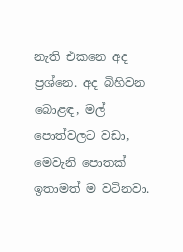නැති එකනෙ අද ප්‍රශ්නෙ. අද බිහිවන බොළඳ, මල් පොත්වලට වඩා, මෙවැනි පොතක් ඉතාමත් ම වටිනවා.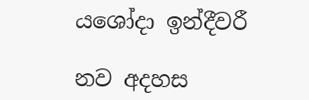යශෝදා ඉන්දීවරී

නව අදහස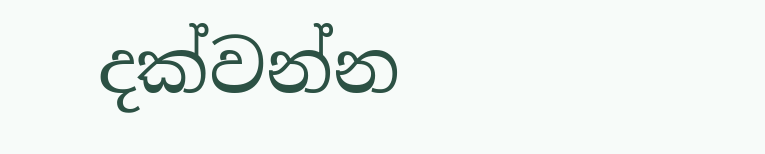දක්වන්න